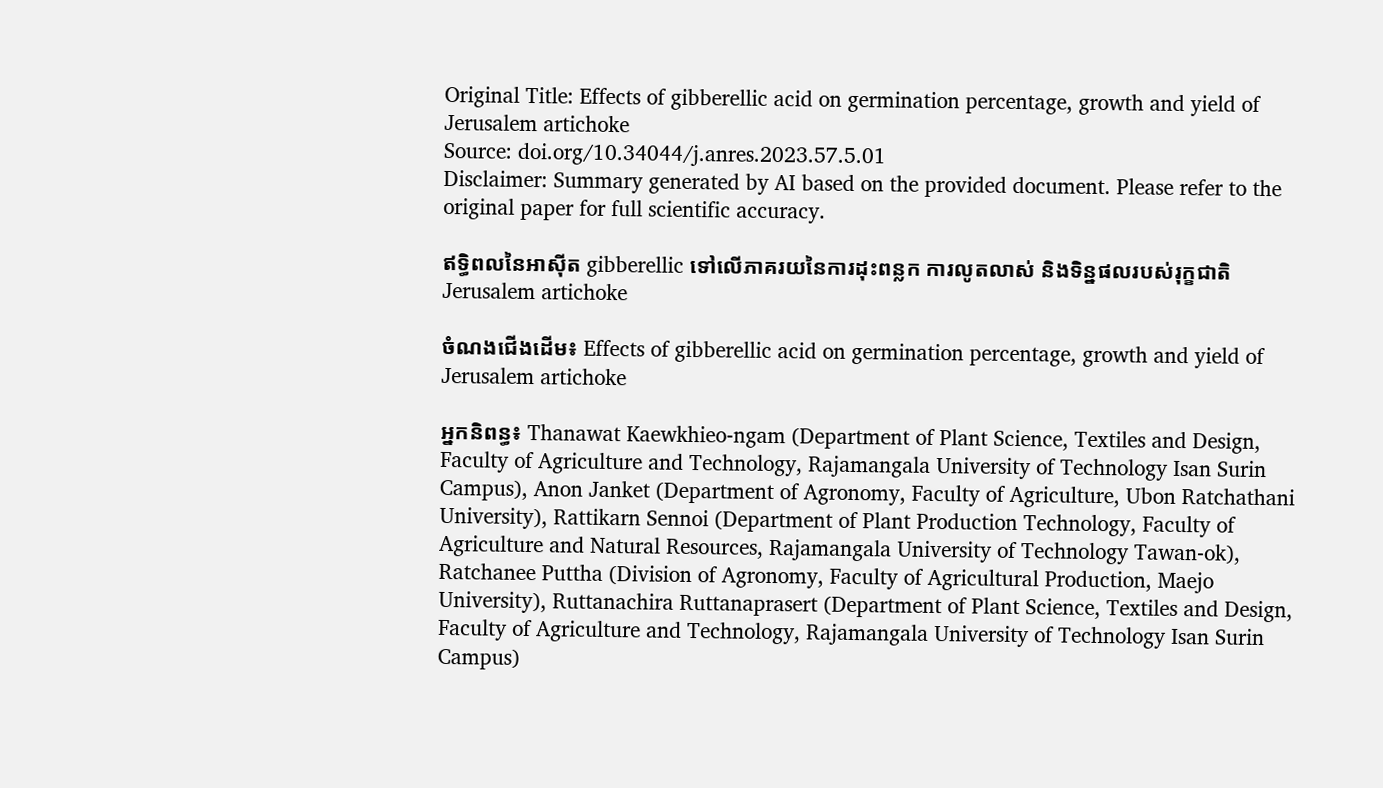Original Title: Effects of gibberellic acid on germination percentage, growth and yield of Jerusalem artichoke
Source: doi.org/10.34044/j.anres.2023.57.5.01
Disclaimer: Summary generated by AI based on the provided document. Please refer to the original paper for full scientific accuracy.

ឥទ្ធិពលនៃអាស៊ីត gibberellic ទៅលើភាគរយនៃការដុះពន្លក ការលូតលាស់ និងទិន្នផលរបស់រុក្ខជាតិ Jerusalem artichoke

ចំណងជើងដើម៖ Effects of gibberellic acid on germination percentage, growth and yield of Jerusalem artichoke

អ្នកនិពន្ធ៖ Thanawat Kaewkhieo-ngam (Department of Plant Science, Textiles and Design, Faculty of Agriculture and Technology, Rajamangala University of Technology Isan Surin Campus), Anon Janket (Department of Agronomy, Faculty of Agriculture, Ubon Ratchathani University), Rattikarn Sennoi (Department of Plant Production Technology, Faculty of Agriculture and Natural Resources, Rajamangala University of Technology Tawan-ok), Ratchanee Puttha (Division of Agronomy, Faculty of Agricultural Production, Maejo University), Ruttanachira Ruttanaprasert (Department of Plant Science, Textiles and Design, Faculty of Agriculture and Technology, Rajamangala University of Technology Isan Surin Campus)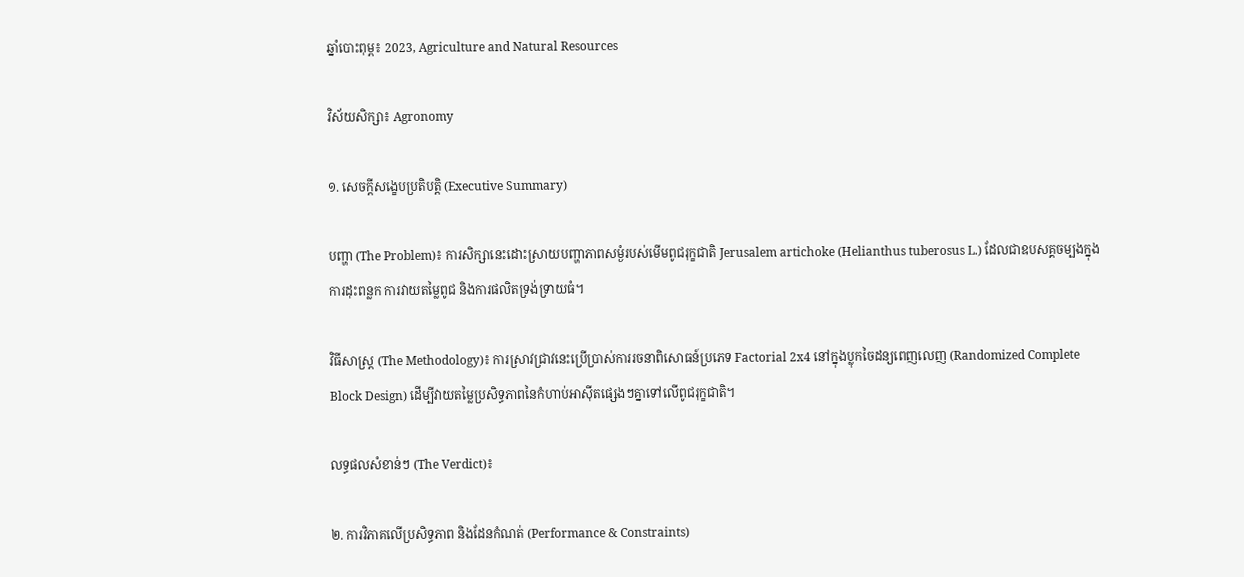ឆ្នាំបោះពុម្ព៖ 2023, Agriculture and Natural Resources

វិស័យសិក្សា៖ Agronomy

១. សេចក្តីសង្ខេបប្រតិបត្តិ (Executive Summary)

បញ្ហា (The Problem)៖ ការសិក្សានេះដោះស្រាយបញ្ហាភាពសម្ងំរបស់មើមពូជរុក្ខជាតិ Jerusalem artichoke (Helianthus tuberosus L.) ដែលជាឧបសគ្គចម្បងក្នុងការដុះពន្លក ការវាយតម្លៃពូជ និងការផលិតទ្រង់ទ្រាយធំ។

វិធីសាស្ត្រ (The Methodology)៖ ការស្រាវជ្រាវនេះប្រើប្រាស់ការរចនាពិសោធន៍ប្រភេទ Factorial 2x4 នៅក្នុងប្លុកចៃដន្យពេញលេញ (Randomized Complete Block Design) ដើម្បីវាយតម្លៃប្រសិទ្ធភាពនៃកំហាប់អាស៊ីតផ្សេងៗគ្នាទៅលើពូជរុក្ខជាតិ។

លទ្ធផលសំខាន់ៗ (The Verdict)៖

២. ការវិភាគលើប្រសិទ្ធភាព និងដែនកំណត់ (Performance & Constraints)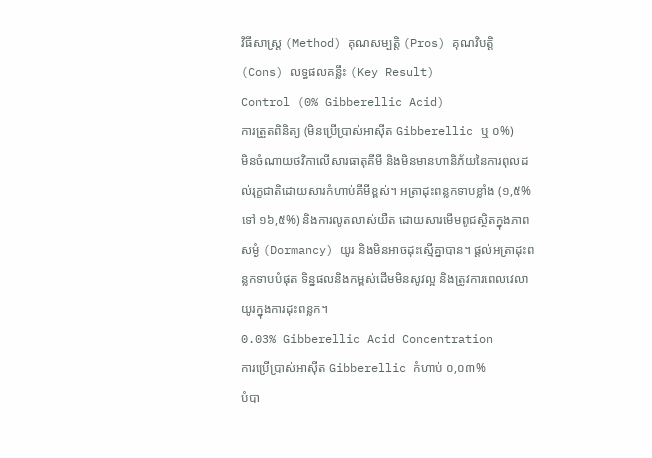វិធីសាស្ត្រ (Method) គុណសម្បត្តិ (Pros) គុណវិបត្តិ (Cons) លទ្ធផលគន្លឹះ (Key Result)
Control (0% Gibberellic Acid)
ការត្រួតពិនិត្យ (មិនប្រើប្រាស់អាស៊ីត Gibberellic ឬ ០%)
មិនចំណាយថវិកាលើសារធាតុគីមី និងមិនមានហានិភ័យនៃការពុលដល់រុក្ខជាតិដោយសារកំហាប់គីមីខ្ពស់។ អត្រាដុះពន្លកទាបខ្លាំង (១,៥% ទៅ ១៦,៥%) និងការលូតលាស់យឺត ដោយសារមើមពូជស្ថិតក្នុងភាពសម្ងំ (Dormancy) យូរ និងមិនអាចដុះស្មើគ្នាបាន។ ផ្តល់អត្រាដុះពន្លកទាបបំផុត ទិន្នផលនិងកម្ពស់ដើមមិនសូវល្អ និងត្រូវការពេលវេលាយូរក្នុងការដុះពន្លក។
0.03% Gibberellic Acid Concentration
ការប្រើប្រាស់អាស៊ីត Gibberellic កំហាប់ ០,០៣%
បំបា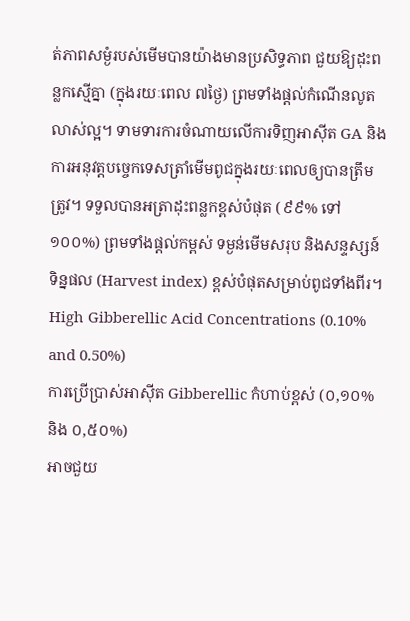ត់ភាពសម្ងំរបស់មើមបានយ៉ាងមានប្រសិទ្ធភាព ជួយឱ្យដុះពន្លកស្មើគ្នា (ក្នុងរយៈពេល ៧ថ្ងៃ) ព្រមទាំងផ្តល់កំណើនលូតលាស់ល្អ។ ទាមទារការចំណាយលើការទិញអាស៊ីត GA និងការអនុវត្តបច្ចេកទេសត្រាំមើមពូជក្នុងរយៈពេលឲ្យបានត្រឹមត្រូវ។ ទទួលបានអត្រាដុះពន្លកខ្ពស់បំផុត (៩៩% ទៅ ១០០%) ព្រមទាំងផ្តល់កម្ពស់ ទម្ងន់មើមសរុប និងសន្ទស្សន៍ទិន្នផល (Harvest index) ខ្ពស់បំផុតសម្រាប់ពូជទាំងពីរ។
High Gibberellic Acid Concentrations (0.10% and 0.50%)
ការប្រើប្រាស់អាស៊ីត Gibberellic កំហាប់ខ្ពស់ (០,១០% និង ០,៥០%)
អាចជួយ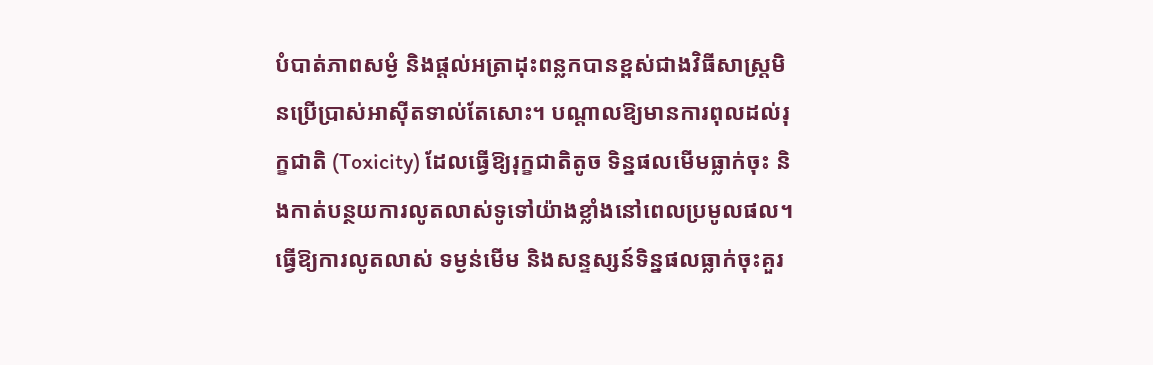បំបាត់ភាពសម្ងំ និងផ្តល់អត្រាដុះពន្លកបានខ្ពស់ជាងវិធីសាស្ត្រមិនប្រើប្រាស់អាស៊ីតទាល់តែសោះ។ បណ្តាលឱ្យមានការពុលដល់រុក្ខជាតិ (Toxicity) ដែលធ្វើឱ្យរុក្ខជាតិតូច ទិន្នផលមើមធ្លាក់ចុះ និងកាត់បន្ថយការលូតលាស់ទូទៅយ៉ាងខ្លាំងនៅពេលប្រមូលផល។ ធ្វើឱ្យការលូតលាស់ ទម្ងន់មើម និងសន្ទស្សន៍ទិន្នផលធ្លាក់ចុះគួរ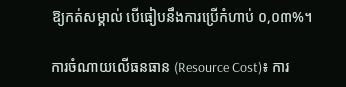ឱ្យកត់សម្គាល់ បើធៀបនឹងការប្រើកំហាប់ ០,០៣%។

ការចំណាយលើធនធាន (Resource Cost)៖ ការ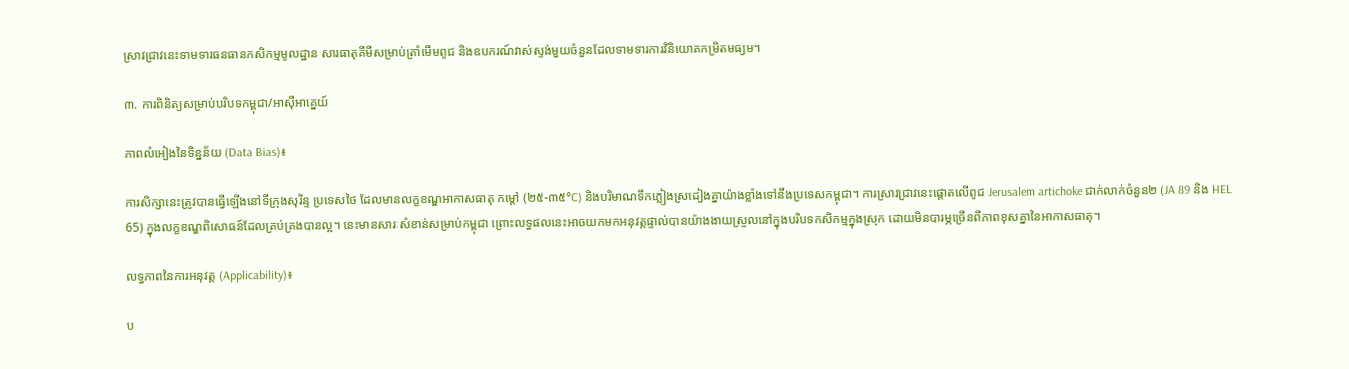ស្រាវជ្រាវនេះទាមទារធនធានកសិកម្មមូលដ្ឋាន សារធាតុគីមីសម្រាប់ត្រាំមើមពូជ និងឧបករណ៍វាស់ស្ទង់មួយចំនួនដែលទាមទារការវិនិយោគកម្រិតមធ្យម។

៣. ការពិនិត្យសម្រាប់បរិបទកម្ពុជា/អាស៊ីអាគ្នេយ៍

ភាពលំអៀងនៃទិន្នន័យ (Data Bias)៖

ការសិក្សានេះត្រូវបានធ្វើឡើងនៅទីក្រុងសុរិន្ទ ប្រទេសថៃ ដែលមានលក្ខខណ្ឌអាកាសធាតុ កម្ដៅ (២៥-៣៥°C) និងបរិមាណទឹកភ្លៀងស្រដៀងគ្នាយ៉ាងខ្លាំងទៅនឹងប្រទេសកម្ពុជា។ ការស្រាវជ្រាវនេះផ្ដោតលើពូជ Jerusalem artichoke ជាក់លាក់ចំនួន២ (JA 89 និង HEL 65) ក្នុងលក្ខខណ្ឌពិសោធន៍ដែលគ្រប់គ្រងបានល្អ។ នេះមានសារៈសំខាន់សម្រាប់កម្ពុជា ព្រោះលទ្ធផលនេះអាចយកមកអនុវត្តផ្ទាល់បានយ៉ាងងាយស្រួលនៅក្នុងបរិបទកសិកម្មក្នុងស្រុក ដោយមិនបារម្ភច្រើនពីភាពខុសគ្នានៃអាកាសធាតុ។

លទ្ធភាពនៃការអនុវត្ត (Applicability)៖

ប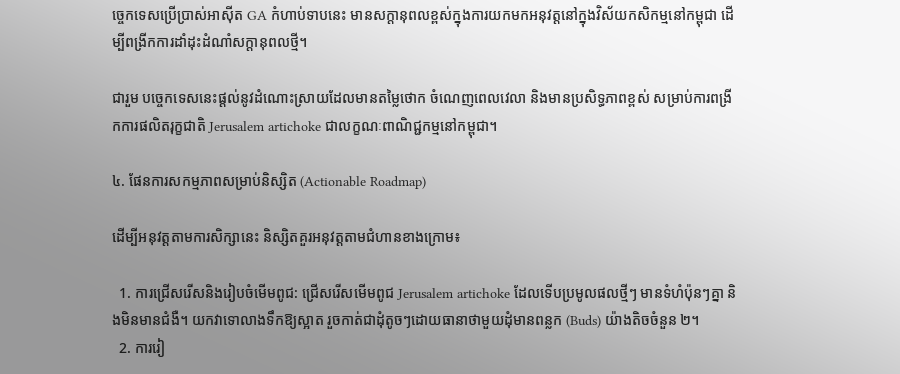ច្ចេកទេសប្រើប្រាស់អាស៊ីត GA កំហាប់ទាបនេះ មានសក្តានុពលខ្ពស់ក្នុងការយកមកអនុវត្តនៅក្នុងវិស័យកសិកម្មនៅកម្ពុជា ដើម្បីពង្រីកការដាំដុះដំណាំសក្តានុពលថ្មី។

ជារួម បច្ចេកទេសនេះផ្តល់នូវដំណោះស្រាយដែលមានតម្លៃថោក ចំណេញពេលវេលា និងមានប្រសិទ្ធភាពខ្ពស់ សម្រាប់ការពង្រីកការផលិតរុក្ខជាតិ Jerusalem artichoke ជាលក្ខណៈពាណិជ្ជកម្មនៅកម្ពុជា។

៤. ផែនការសកម្មភាពសម្រាប់និស្សិត (Actionable Roadmap)

ដើម្បីអនុវត្តតាមការសិក្សានេះ និស្សិតគួរអនុវត្តតាមជំហានខាងក្រោម៖

  1. ការជ្រើសរើសនិងរៀបចំមើមពូជ: ជ្រើសរើសមើមពូជ Jerusalem artichoke ដែលទើបប្រមូលផលថ្មីៗ មានទំហំប៉ុនៗគ្នា និងមិនមានជំងឺ។ យកវាទោលាងទឹកឱ្យស្អាត រួចកាត់ជាដុំតូចៗដោយធានាថាមួយដុំមានពន្លក (Buds) យ៉ាងតិចចំនួន ២។
  2. ការរៀ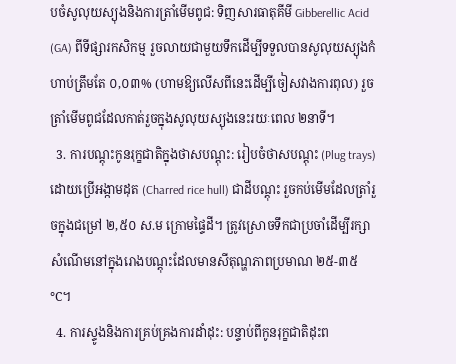បចំសូលុយស្យុងនិងការត្រាំមើមពូជ: ទិញសារធាតុគីមី Gibberellic Acid (GA) ពីទីផ្សារកសិកម្ម រួចលាយជាមួយទឹកដើម្បីទទួលបានសូលុយស្យុងកំហាប់ត្រឹមតែ ០,០៣% (ហាមឱ្យលើសពីនេះដើម្បីចៀសវាងការពុល) រួចត្រាំមើមពូជដែលកាត់រួចក្នុងសូលុយស្យុងនេះរយៈពេល ២នាទី។
  3. ការបណ្តុះកូនរុក្ខជាតិក្នុងថាសបណ្តុះ: រៀបចំថាសបណ្តុះ (Plug trays) ដោយប្រើអង្កាមដុត (Charred rice hull) ជាដីបណ្តុះ រួចកប់មើមដែលត្រាំរួចក្នុងជម្រៅ ២,៥០ ស.ម ក្រោមផ្ទៃដី។ ត្រូវស្រោចទឹកជាប្រចាំដើម្បីរក្សាសំណើមនៅក្នុងរោងបណ្តុះដែលមានសីតុណ្ហភាពប្រមាណ ២៥-៣៥°C។
  4. ការស្ទូងនិងការគ្រប់គ្រងការដាំដុះ: បន្ទាប់ពីកូនរុក្ខជាតិដុះព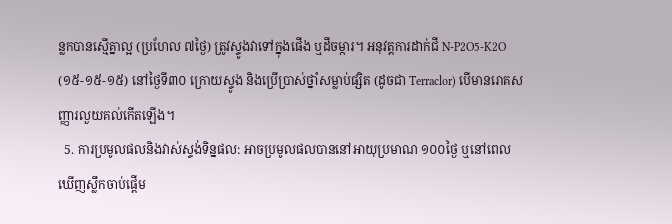ន្លកបានស្មើគ្នាល្អ (ប្រហែល ៧ថ្ងៃ) ត្រូវស្ទូងវាទៅក្នុងផើង ឬដីចម្ការ។ អនុវត្តការដាក់ជី N-P2O5-K2O (១៥-១៥-១៥) នៅថ្ងៃទី៣០ ក្រោយស្ទូង និងប្រើប្រាស់ថ្នាំសម្លាប់ផ្សិត (ដូចជា Terraclor) បើមានរោគសញ្ញារលួយគល់កើតឡើង។
  5. ការប្រមូលផលនិងវាស់ស្ទង់ទិន្នផល: អាចប្រមូលផលបាននៅអាយុប្រមាណ ១០០ថ្ងៃ ឬនៅពេលឃើញស្លឹកចាប់ផ្តើម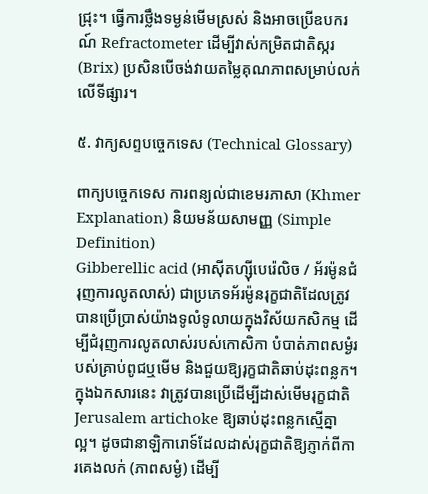ជ្រុះ។ ធ្វើការថ្លឹងទម្ងន់មើមស្រស់ និងអាចប្រើឧបករណ៍ Refractometer ដើម្បីវាស់កម្រិតជាតិស្ករ (Brix) ប្រសិនបើចង់វាយតម្លៃគុណភាពសម្រាប់លក់លើទីផ្សារ។

៥. វាក្យសព្ទបច្ចេកទេស (Technical Glossary)

ពាក្យបច្ចេកទេស ការពន្យល់ជាខេមរភាសា (Khmer Explanation) និយមន័យសាមញ្ញ (Simple Definition)
Gibberellic acid (អាស៊ីតហ្ស៊ីបេរ៉េលិច / អ័រម៉ូនជំរុញការលូតលាស់) ជាប្រភេទអ័រម៉ូនរុក្ខជាតិដែលត្រូវបានប្រើប្រាស់យ៉ាងទូលំទូលាយក្នុងវិស័យកសិកម្ម ដើម្បីជំរុញការលូតលាស់របស់កោសិកា បំបាត់ភាពសម្ងំរបស់គ្រាប់ពូជឬមើម និងជួយឱ្យរុក្ខជាតិឆាប់ដុះពន្លក។ ក្នុងឯកសារនេះ វាត្រូវបានប្រើដើម្បីដាស់មើមរុក្ខជាតិ Jerusalem artichoke ឱ្យឆាប់ដុះពន្លកស្មើគ្នាល្អ។ ដូចជានាឡិការោទ៍ដែលដាស់រុក្ខជាតិឱ្យភ្ញាក់ពីការគេងលក់ (ភាពសម្ងំ) ដើម្បី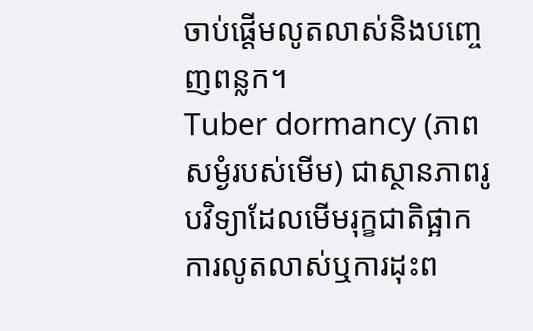ចាប់ផ្តើមលូតលាស់និងបញ្ចេញពន្លក។
Tuber dormancy (ភាពសម្ងំរបស់មើម) ជាស្ថានភាពរូបវិទ្យាដែលមើមរុក្ខជាតិផ្អាកការលូតលាស់ឬការដុះព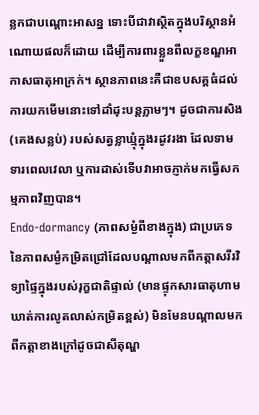ន្លកជាបណ្តោះអាសន្ន ទោះបីជាវាស្ថិតក្នុងបរិស្ថានអំណោយផលក៏ដោយ ដើម្បីការពារខ្លួនពីលក្ខខណ្ឌអាកាសធាតុអាក្រក់។ ស្ថានភាពនេះគឺជាឧបសគ្គធំដល់ការយកមើមនោះទៅដាំដុះបន្តភ្លាមៗ។ ដូចជាការសិង (គេងសន្លប់) របស់សត្វខ្លាឃ្មុំក្នុងរដូវរងា ដែលទាមទារពេលវេលា ឬការដាស់ទើបវាអាចភ្ញាក់មកធ្វើសកម្មភាពវិញបាន។
Endo-dormancy (ភាពសម្ងំពីខាងក្នុង) ជាប្រភេទនៃភាពសម្ងំកម្រិតជ្រៅដែលបណ្តាលមកពីកត្តាសរីរវិទ្យាផ្ទៃក្នុងរបស់រុក្ខជាតិផ្ទាល់ (មានផ្ទុកសារធាតុហាមឃាត់ការលូតលាស់កម្រិតខ្ពស់) មិនមែនបណ្តាលមកពីកត្តាខាងក្រៅដូចជាសីតុណ្ហ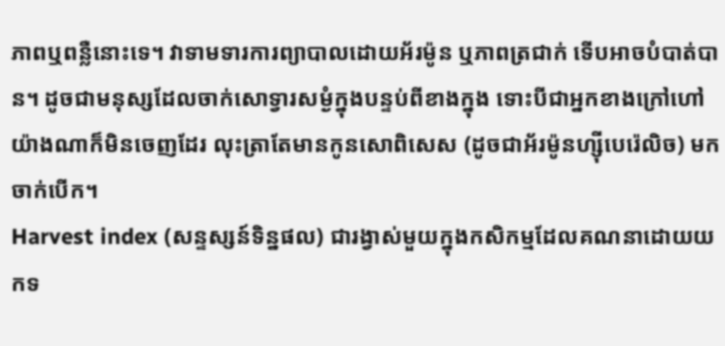ភាពឬពន្លឺនោះទេ។ វាទាមទារការព្យាបាលដោយអ័រម៉ូន ឬភាពត្រជាក់ ទើបអាចបំបាត់បាន។ ដូចជាមនុស្សដែលចាក់សោទ្វារសម្ងំក្នុងបន្ទប់ពីខាងក្នុង ទោះបីជាអ្នកខាងក្រៅហៅយ៉ាងណាក៏មិនចេញដែរ លុះត្រាតែមានកូនសោពិសេស (ដូចជាអ័រម៉ូនហ្ស៊ីបេរ៉េលិច) មកចាក់បើក។
Harvest index (សន្ទស្សន៍ទិន្នផល) ជារង្វាស់មួយក្នុងកសិកម្មដែលគណនាដោយយកទ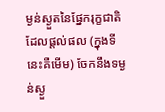ម្ងន់ស្ងួតនៃផ្នែករុក្ខជាតិដែលផ្តល់ផល (ក្នុងទីនេះគឺមើម) ចែកនឹងទម្ងន់ស្ងួ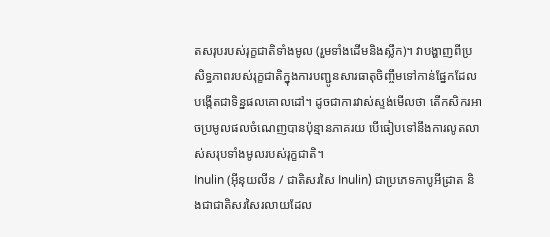តសរុបរបស់រុក្ខជាតិទាំងមូល (រួមទាំងដើមនិងស្លឹក)។ វាបង្ហាញពីប្រសិទ្ធភាពរបស់រុក្ខជាតិក្នុងការបញ្ជូនសារធាតុចិញ្ចឹមទៅកាន់ផ្នែកដែលបង្កើតជាទិន្នផលគោលដៅ។ ដូចជាការវាស់ស្ទង់មើលថា តើកសិករអាចប្រមូលផលចំណេញបានប៉ុន្មានភាគរយ បើធៀបទៅនឹងការលូតលាស់សរុបទាំងមូលរបស់រុក្ខជាតិ។
Inulin (អុីនុយលីន / ជាតិសរសៃ Inulin) ជាប្រភេទកាបូអីដ្រាត និងជាជាតិសរសៃរលាយដែល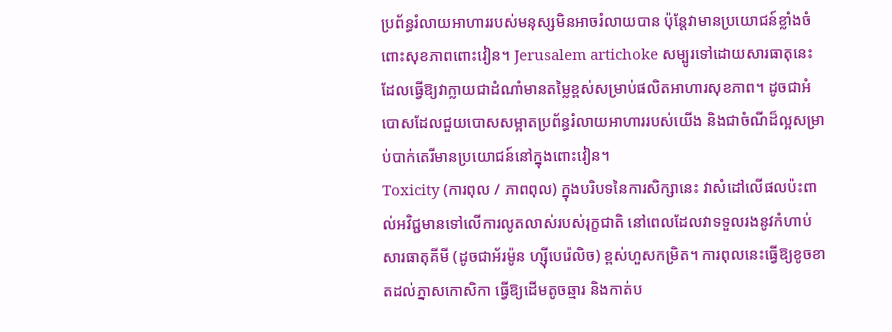ប្រព័ន្ធរំលាយអាហាររបស់មនុស្សមិនអាចរំលាយបាន ប៉ុន្តែវាមានប្រយោជន៍ខ្លាំងចំពោះសុខភាពពោះវៀន។ Jerusalem artichoke សម្បូរទៅដោយសារធាតុនេះ ដែលធ្វើឱ្យវាក្លាយជាដំណាំមានតម្លៃខ្ពស់សម្រាប់ផលិតអាហារសុខភាព។ ដូចជាអំបោសដែលជួយបោសសម្អាតប្រព័ន្ធរំលាយអាហាររបស់យើង និងជាចំណីដ៏ល្អសម្រាប់បាក់តេរីមានប្រយោជន៍នៅក្នុងពោះវៀន។
Toxicity (ការពុល / ភាពពុល) ក្នុងបរិបទនៃការសិក្សានេះ វាសំដៅលើផលប៉ះពាល់អវិជ្ជមានទៅលើការលូតលាស់របស់រុក្ខជាតិ នៅពេលដែលវាទទួលរងនូវកំហាប់សារធាតុគីមី (ដូចជាអ័រម៉ូន ហ្ស៊ីបេរ៉េលិច) ខ្ពស់ហួសកម្រិត។ ការពុលនេះធ្វើឱ្យខូចខាតដល់ភ្នាសកោសិកា ធ្វើឱ្យដើមតូចឆ្មារ និងកាត់ប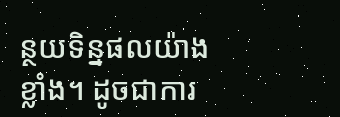ន្ថយទិន្នផលយ៉ាងខ្លាំង។ ដូចជាការ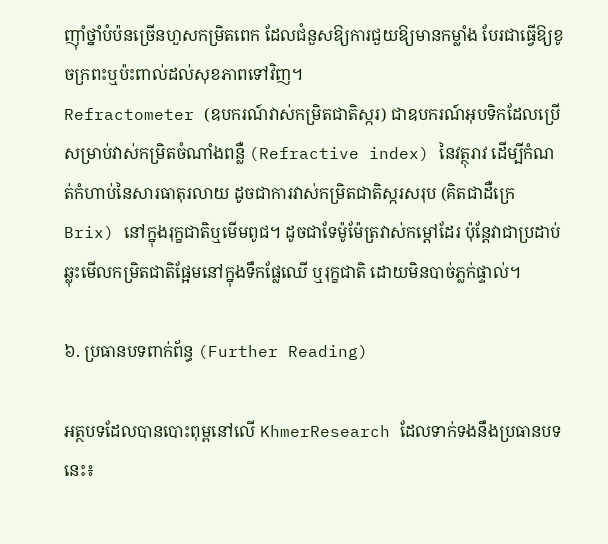ញ៉ាំថ្នាំបំប៉នច្រើនហួសកម្រិតពេក ដែលជំនួសឱ្យការជួយឱ្យមានកម្លាំង បែរជាធ្វើឱ្យខូចក្រពះឬប៉ះពាល់ដល់សុខភាពទៅវិញ។
Refractometer (ឧបករណ៍វាស់កម្រិតជាតិស្ករ) ជាឧបករណ៍អុបទិកដែលប្រើសម្រាប់វាស់កម្រិតចំណាំងពន្លឺ (Refractive index) នៃវត្ថុរាវ ដើម្បីកំណត់កំហាប់នៃសារធាតុរលាយ ដូចជាការវាស់កម្រិតជាតិស្ករសរុប (គិតជាដឺក្រេ Brix) នៅក្នុងរុក្ខជាតិឬមើមពូជ។ ដូចជាទែម៉ូម៉ែត្រវាស់កម្តៅដែរ ប៉ុន្តែវាជាប្រដាប់ឆ្លុះមើលកម្រិតជាតិផ្អែមនៅក្នុងទឹកផ្លែឈើ ឬរុក្ខជាតិ ដោយមិនបាច់ភ្លក់ផ្ទាល់។

៦. ប្រធានបទពាក់ព័ន្ធ (Further Reading)

អត្ថបទដែលបានបោះពុម្ពនៅលើ KhmerResearch ដែលទាក់ទងនឹងប្រធានបទនេះ៖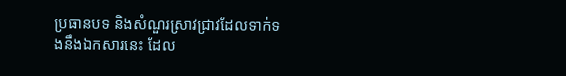ប្រធានបទ និងសំណួរស្រាវជ្រាវដែលទាក់ទងនឹងឯកសារនេះ ដែល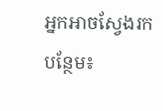អ្នកអាចស្វែងរកបន្ថែម៖